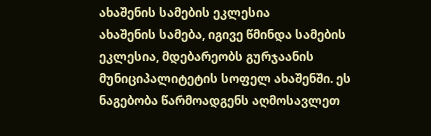ახაშენის სამების ეკლესია
ახაშენის სამება, იგივე წმინდა სამების ეკლესია, მდებარეობს გურჯაანის მუნიციპალიტეტის სოფელ ახაშენში. ეს ნაგებობა წარმოადგენს აღმოსავლეთ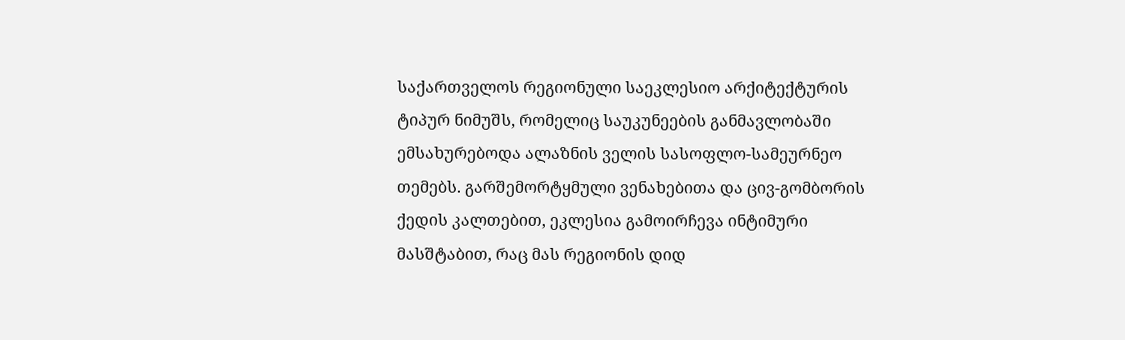საქართველოს რეგიონული საეკლესიო არქიტექტურის ტიპურ ნიმუშს, რომელიც საუკუნეების განმავლობაში ემსახურებოდა ალაზნის ველის სასოფლო-სამეურნეო თემებს. გარშემორტყმული ვენახებითა და ცივ-გომბორის ქედის კალთებით, ეკლესია გამოირჩევა ინტიმური მასშტაბით, რაც მას რეგიონის დიდ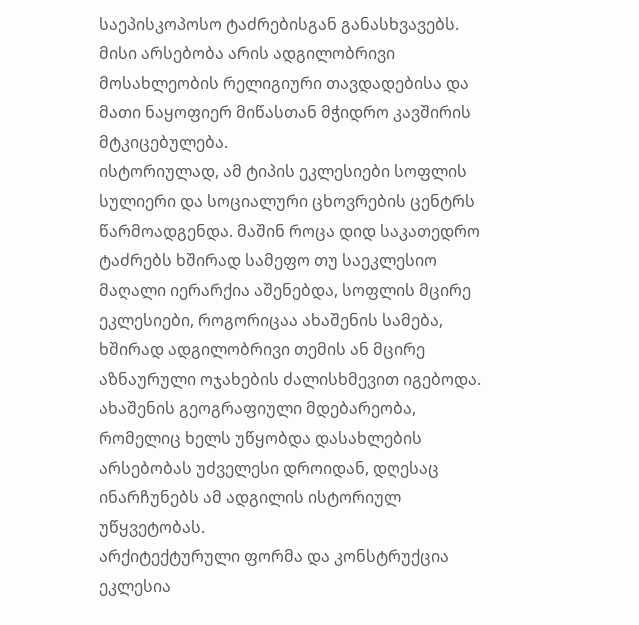საეპისკოპოსო ტაძრებისგან განასხვავებს. მისი არსებობა არის ადგილობრივი მოსახლეობის რელიგიური თავდადებისა და მათი ნაყოფიერ მიწასთან მჭიდრო კავშირის მტკიცებულება.
ისტორიულად, ამ ტიპის ეკლესიები სოფლის სულიერი და სოციალური ცხოვრების ცენტრს წარმოადგენდა. მაშინ როცა დიდ საკათედრო ტაძრებს ხშირად სამეფო თუ საეკლესიო მაღალი იერარქია აშენებდა, სოფლის მცირე ეკლესიები, როგორიცაა ახაშენის სამება, ხშირად ადგილობრივი თემის ან მცირე აზნაურული ოჯახების ძალისხმევით იგებოდა. ახაშენის გეოგრაფიული მდებარეობა, რომელიც ხელს უწყობდა დასახლების არსებობას უძველესი დროიდან, დღესაც ინარჩუნებს ამ ადგილის ისტორიულ უწყვეტობას.
არქიტექტურული ფორმა და კონსტრუქცია
ეკლესია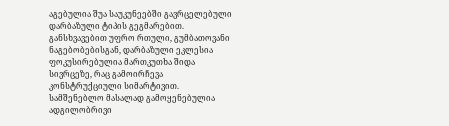აგებულია შუა საუკუნეებში გავრცელებული დარბაზული ტიპის გეგმარებით. განსხვავებით უფრო რთული, გუმბათოვანი ნაგებობებისგან, დარბაზული ეკლესია ფოკუსირებულია მართკუთხა შიდა სივრცეზე, რაც გამოირჩევა კონსტრუქციული სიმარტივით. სამშენებლო მასალად გამოყენებულია ადგილობრივი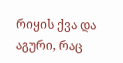რიყის ქვა და აგური, რაც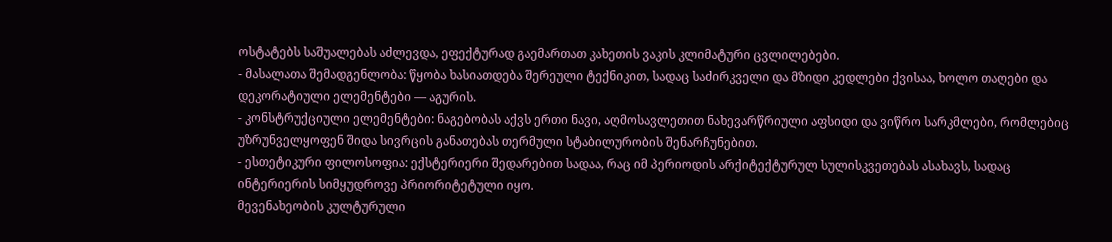ოსტატებს საშუალებას აძლევდა, ეფექტურად გაემართათ კახეთის ვაკის კლიმატური ცვლილებები.
- მასალათა შემადგენლობა: წყობა ხასიათდება შერეული ტექნიკით, სადაც საძირკველი და მზიდი კედლები ქვისაა, ხოლო თაღები და დეკორატიული ელემენტები — აგურის.
- კონსტრუქციული ელემენტები: ნაგებობას აქვს ერთი ნავი, აღმოსავლეთით ნახევარწრიული აფსიდი და ვიწრო სარკმლები, რომლებიც უზრუნველყოფენ შიდა სივრცის განათებას თერმული სტაბილურობის შენარჩუნებით.
- ესთეტიკური ფილოსოფია: ექსტერიერი შედარებით სადაა, რაც იმ პერიოდის არქიტექტურულ სულისკვეთებას ასახავს, სადაც ინტერიერის სიმყუდროვე პრიორიტეტული იყო.
მევენახეობის კულტურული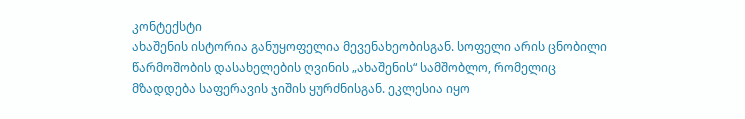კონტექსტი
ახაშენის ისტორია განუყოფელია მევენახეობისგან. სოფელი არის ცნობილი წარმოშობის დასახელების ღვინის „ახაშენის“ სამშობლო, რომელიც მზადდება საფერავის ჯიშის ყურძნისგან. ეკლესია იყო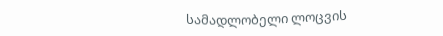სამადლობელი ლოცვის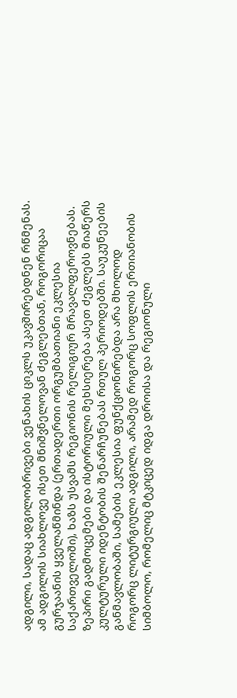ადგილი, სადაც ადგილობრივები ვენახის ციკლს უკავშირებდნენ რწმენას. ამ ადგილის სიახლოვე ისეთ მნიშვნელოვან ძეგლებთან, როგორიცაა გურჯაანის ყველაწმინდა (ერთადერთი ორგუმბათიანი ეკლესია საქართველოში), ხაზს უსვამს რეგიონის რელიგიურ მრავალფეროვნებას.
ზეპირი გადმოცემები და ისტორიული მეხსიერება ასეთ ძეგლებს მიაწერს კულტურული იდენტობის შენარჩუნებას რთულ პერიოდებში. საუკუნეების განმავლობაში, სამების ეკლესია ფუნქციონირებდა არა მხოლოდ როგორც ლიტურგიული ადგილი, არამედ როგორც სოფლის ერთიანობის სიმბოლო, რომელიც მტკიცედ იდგა დროისა და რეგიონული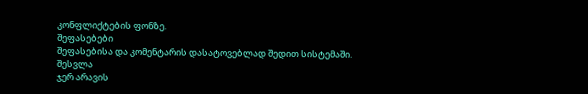კონფლიქტების ფონზე.
შეფასებები
შეფასებისა და კომენტარის დასატოვებლად შედით სისტემაში. შესვლა
ჯერ არავის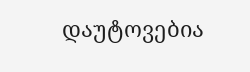დაუტოვებია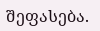შეფასება.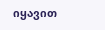იყავით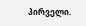პირველი.